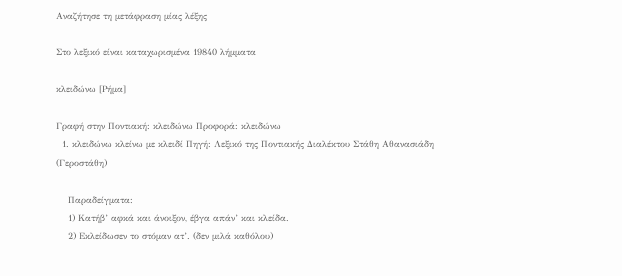Αναζήτησε τη μετάφραση μίας λέξης

Στο λεξικό είναι καταχωρισμένα 19840 λήμματα

κλειδώνω [Ρήμα]

Γραφή στην Ποντιακή: κλειδώνω Προφορά: κλειδώνω
  1. κλειδώνω κλείνω με κλειδί Πηγή: Λεξικό της Ποντιακής Διαλέκτου Στάθη Αθανασιάδη (Γεροστάθη)

    Παραδείγματα:
    1) Κατήβ’ αφκά και άνοιξον, έβγα απάν’ και κλείδα.
    2) Εκλείδωσεν το στόμαν ατ’. (δεν μιλά καθόλου)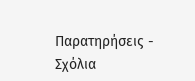Παρατηρήσεις - Σχόλια